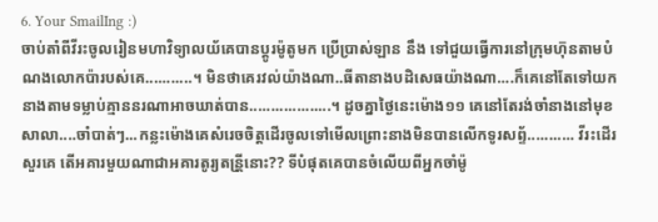6. Your SmailIng :)
ចាប់តាំពីវីរះចូលរៀនមហាវិទ្យាលយ័គេបានប្តូរម៉ូតូមក ប្រើប្រាស់ឡាន នឹង ទៅជួយធ្វើការនៅក្រុមហុ៑នតាមបំណងលោកប៉ារបស់គេ...........។ មិនថាគេរវល់យ៉ាងណា..ធីតានាងបដិសេធយ៉ាងណា....ក៏គេនៅតែទៅយកនាងតាមទម្លាប់គ្មាននរណាអាចឃាត់បាន...................។ ដូចគ្នាថ្ងៃនេះម៉ោង១១ គេនៅតែរង់ចាំនាងនៅមុខសាលា....ចាំបាត់ៗ...កន្លះម៉ោងគេសំរេចចិត្តដើរចូលទៅមើលព្រោះនាងមិនបានលើកទូរសព្ទ័........... វីរះដើរសួរគេ តើអគារមួយណាជាអគារតូរ្យតន្រី្តនោះ?? ទីបំផុតគេបានចំលើយពីអ្នកចាំម៉ូ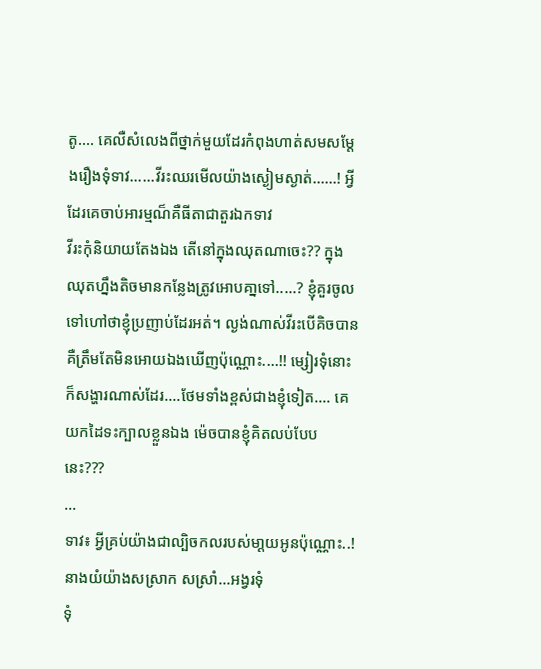តូ.... គេលឺសំលេងពីថ្នាក់មួយដែរកំពុងហាត់សមសមែ្តងរឿងទុំទាវ......វីរះឈរមើលយ៉ាងស្ងៀមស្ងាត់......! អ្វីដែរគេចាប់អារម្មណ៏គឺធីតាជាតួរឯកទាវ
វីរះកុំនិយាយតែងឯង តើនៅក្នុងឈុតណាចេះ?? ក្នុងឈុតហ្នឹងតិចមានកនែ្លងត្រូវអោបគា្នទៅ.....? ខ្ញុំគួរចូលទៅហៅថាខ្ញុំប្រញាប់ដែរអត់។ ល្ងង់ណាស់វីរះបើគិចបានគឺត្រឹមតែមិនអោយឯងឃើញប៉ុណ្ណោះ....!! ម្សៀរទុំនោះក៏សង្ហារណាស់ដែរ....ថែមទាំងខ្ពស់ជាងខ្ញុំទៀត.... គេយកដៃទះក្បាលខ្លួនឯង ម៉េចបានខ្ញុំគិតលប់បែបនេះ???
...
ទាវ៖ អ្វីគ្រប់យ៉ាងជាល្បិចកលរបស់មា្តយអូនប៉ុណ្ណោះ..! នាងយំយ៉ាងសស្រាក សស្រាំ...អង្វរទុំ
ទុំ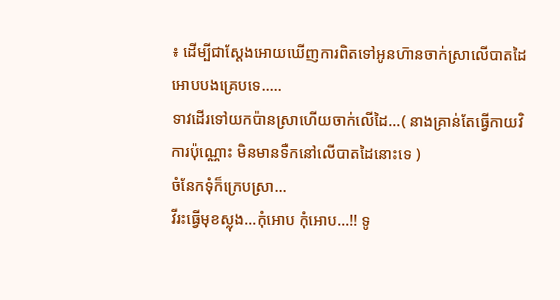៖ ដើម្បីជាស្តែងអោយឃើញការពិតទៅអូនហ៑ានចាក់ស្រាលើបាតដៃអោបបងគ្រេបទេ.....
ទាវដើរទៅយកប៉ានស្រាហើយចាក់លើដៃ...( នាងគ្រាន់តែធ្វើកាយវិការប៉ុណ្ណោះ មិនមានទឺកនៅលើបាតដៃនោះទេ )
ចំនែកទុំក៏ក្រេបស្រា...
វីរះធ្វើមុខស្លុង...កុំអោប កុំអោប...!! ទូ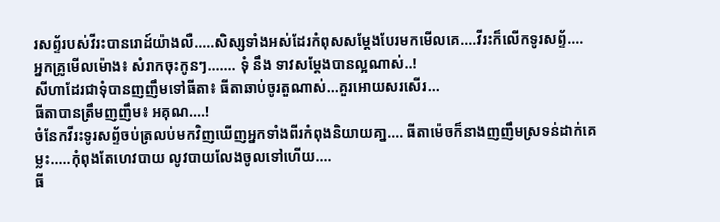រសព្ទ័របស់វីរះបានរោដ៍យ៉ាងលឺ.....សិស្សទាំងអស់ដែរកំពុសសម្តែងបែរមកមើលគេ....វីរះក៏លើកទូរសព្ទ័....
អ្នកគ្រូមើលម៉ោង៖ សំរាកចុះកូនៗ....... ទុំ នឹង ទាវសម្តែងបានល្អណាស់..!
សីហាដែរជាទុំបានញញឹមទៅធីតា៖ ធីតាឆាប់ចូរតួណាស់...គួរអោយសរសើរ...
ធីតាបានត្រឹមញញឹម៖ អគុណ....!
ចំនែកវីរះទូរសព័្ទចប់ត្រលប់មកវិញឃើញអ្នកទាំងពីរកំពុងនិយាយគា្ន.... ធីតាម៉េចក៏នាងញញឹមស្រទន់ដាក់គេម្លះ.....កុំពុងតែហេវបាយ លូវបាយលែងចូលទៅហើយ....
ធី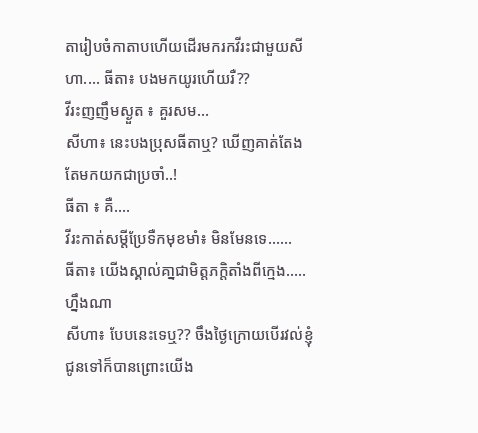តារៀបចំកាតាបហើយដើរមករកវីរះជាមួយសីហា.... ធីតា៖ បងមកយូរហើយរឺ??
វីរះញញឹមស្ងួត ៖ គួរសម...
សីហា៖ នេះបងប្រុសធីតាឬ? ឃើញគាត់តែងតែមកយកជាប្រចាំ..!
ធីតា ៖ គឺ....
វីរះកាត់សម្តីប្រែទឺកមុខមាំ៖ មិនមែនទេ......
ធីតា៖ យើងស្គាល់គា្នជាមិត្តភក្តិតាំងពីកេ្មង.....ហ្នឹងណា
សីហា៖ បែបនេះទេឬ?? ចឹងថ្ងៃក្រោយបើរវល់ខ្ញុំជូនទៅក៏បានព្រោះយើង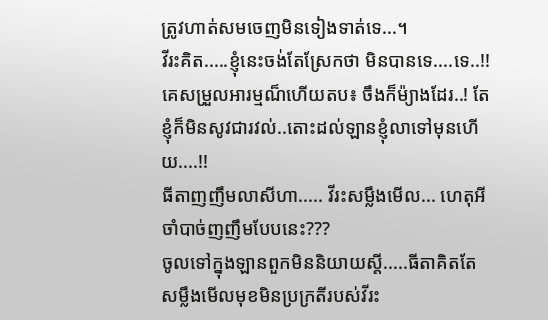ត្រូវហាត់សមចេញមិនទៀងទាត់ទេ...។
វីរះគិត.....ខ្ញុំនេះចង់តែស្រែកថា មិនបានទេ....ទេ..!! គេសម្រួលអារម្មណ៏ហើយតប៖ ចឹងក៏ម៉្យាងដែរ..! តែខ្ញុំក៏មិនសូវជារវល់..តោះដល់ឡានខ្ញុំលាទៅមុនហើយ....!!
ធីតាញញឹមលាសីហា..... វីរះសម្លឹងមើល... ហេតុអីចាំបាច់ញញឹមបែបនេះ???
ចូលទៅក្នុងឡានពួកមិននិយាយស្តី.....ធីតាគិតតែសម្លឹងមើលមុខមិនប្រក្រតីរបស់វីរះ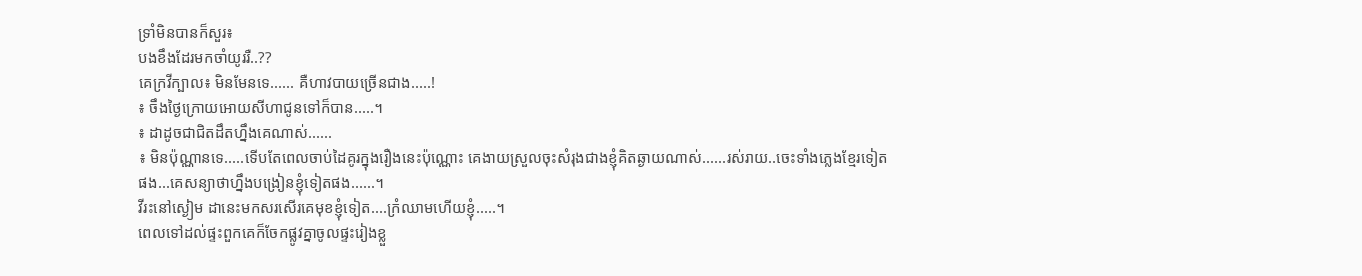ទ្រាំមិនបានក៏សួរ៖
បងខឹងដែរមកចាំយូររឺ..??
គេក្រវីក្បាល៖ មិនមែនទេ...... គឺហាវបាយច្រើនជាង.....!
៖ ចឹងថ្ងៃក្រោយអោយសីហាជូនទៅក៏បាន.....។
៖ ដាដូចជាជិតដឹតហ្នឹងគេណាស់......
៖ មិនប៉ុណ្ណានទេ.....ទើបតែពេលចាប់ដៃគូរក្នុងរឿងនេះប៉ុណ្ណោះ គេងាយស្រួលចុះសំរុងជាងខ្ញុំគិតឆ្ងាយណាស់......រស់រាយ..ចេះទាំងភ្លេងខែ្មរទៀតផង...គេសន្យាថាហ្នឹងបង្រៀនខ្ញុំទៀតផង......។
វីរះនៅស្ងៀម ដានេះមកសរសើរគេមុខខ្ញុំទៀត....ក្រំឈាមហើយខ្ញុំ.....។
ពេលទៅដល់ផ្ទះពួកគេក៏ចែកផ្លូវគ្នាចូលផ្ទះរៀងខ្លួ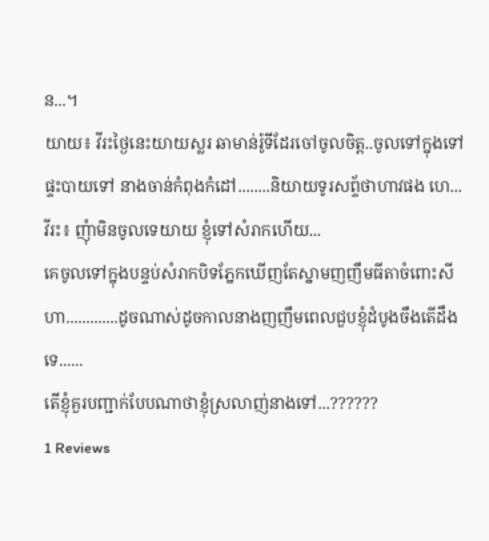ន...។
យាយ៖ វីរះថ្ងៃនេះយាយស្លរ ឆាមាន់រ៉ូទីដែរចៅចូលចិត្ត..ចូលទៅក្នុងទៅផ្ទះបាយទៅ នាងចាន់កំពុងកំដៅ........និយាយទូរសព្ទ័ថាហាវផង ហេ...
វីរះ៖ ញុំាមិនចូលទេយាយ ខ្ញុំទៅសំរាកហើយ...
គេចូលទៅក្នុងបន្ទប់សំរាកបិទភែ្នកឃើញតែស្នាមញញឹមធីតាចំពោះសីហា.............ដូចណាស់ដូចកាលនាងញញឹមពេលជួបខ្ញុំដំបូងចឹងតើដឹងទេ......
តើខ្ញុំគួរបញ្ជាក់បែបណាថាខ្ញុំស្រលាញ់នាងទៅ...??????
1 Reviews